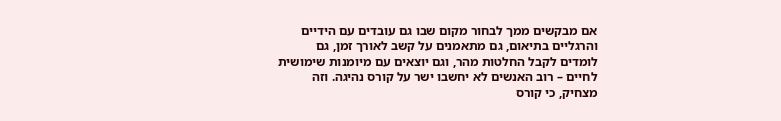אם מבקשים ממך לבחור מקום שבו גם עובדים עם הידיים והרגליים בתיאום, גם מתאמנים על קשב לאורך זמן, גם לומדים לקבל החלטות מהר, וגם יוצאים עם מיומנות שימושית לחיים – רוב האנשים לא יחשבו ישר על קורס נהיגה. וזה מצחיק, כי קורס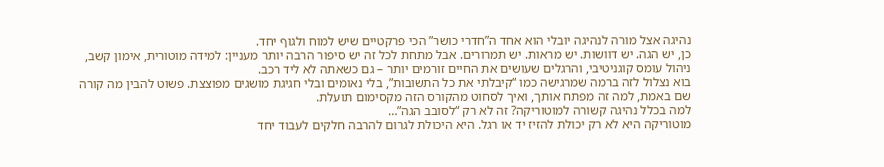נהיגה אצל מורה לנהיגה יובלי הוא אחד ה”חדרי כושר” הכי פרקטיים שיש למוח ולגוף יחד.
כן, יש הגה. יש דוושות. יש מראות. יש תמרורים. אבל מתחת לכל זה יש סיפור הרבה יותר מעניין: למידה מוטורית, אימון קשב, ניהול עומס קוגניטיבי, והרגלים שעושים את החיים זורמים יותר – גם כשאתה לא ליד רכב.
בוא נצלול לזה ברמה שמרגישה כמו “קיבלתי את כל התשובות”, בלי נאומים ובלי חגיגת מושגים מפוצצת. פשוט להבין מה קורה שם באמת, למה זה מפתח אותך, ואיך לסחוט מהקורס הזה מקסימום תועלת.
למה בכלל נהיגה קשורה למוטוריקה? זה לא רק “לסובב הגה”…
מוטוריקה היא לא רק יכולת להזיז יד או רגל. היא היכולת לגרום להרבה חלקים לעבוד יחד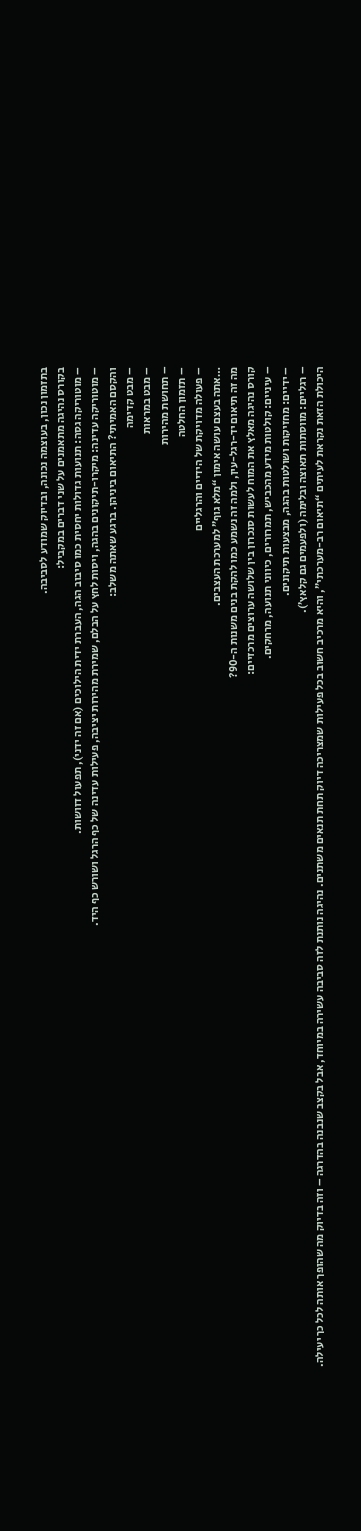בתזמון נכון, בעוצמה נכונה, ובדיוק שמודע לסביבה.
בקורס נהיגה מתאמנים על שני דברים במקביל:
– מוטוריקה גסה: תנועות גדולות יחסית כמו סיבוב הגה, העברת ידית הילוכים (אם זה ידני), תפעול דוושות.
– מוטוריקה עדינה: מיקרו-תיקונים בהגה, ויסות לחץ על הבלם, שמירת מהירות יציבה, פעילות עדינה של כף הרגל ושורש כף היד.
והקסם האמיתי? התיאום ביניהן. ברגע שאתה משלב:
– מבט קדימה
– מבט במראות
– תחושת מהירות
– תזמון החלטה
– פעולה מדויקת של הידיים והרגליים
…אתה בעצם עושה אימון “מלא גוף” למערכת העצבים.
מה זה תיאום יד-רגל-עין, ולמה זה נשמע כמו להקת בנים משנות ה-90?
קורס נהיגה מאלץ את המוח לעשות סנכרון בין שלושה ערוצים מרכזיים:
– עיניים: קולטות מידע מהכביש, תמרורים, כיווני תנועה, מרחקים.
– ידיים: מחזיקות ושולטות בהגה, מבצעות תיקונים.
– רגליים: מווסתות תאוצה ובלימה (ולפעמים גם קלאץ’).
היכולת הזאת נקראת לעיתים “תיאום רב-מערכתי”, והיא מרכיב חשוב בכל פעילות שמצריכה דיוק תחת תנאים משתנים. נהיגה נותנת לזה סביבה עשירה במיוחד, אבל בקצב שנבנה בהדרגה – וזה בדיוק מה שהופך אותה לכל כך יעילה.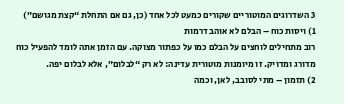3 השדרוגים המוטוריים שקורים כמעט לכל אחד (כן, גם אם התחלת “קצת מגושם”)
1) ויסות כוח – הבלם לא אוהב דרמות
רוב מתחילים לוחצים על הבלם כמו על כפתור מצוקה. עם הזמן אתה לומד להפעיל כוח מדורג ומדויק. זו מיומנות מוטורית עדינה: לא רק “לבלום”, אלא לבלום יפה.
2) תזמון – מתי לסובב, לאן, וכמה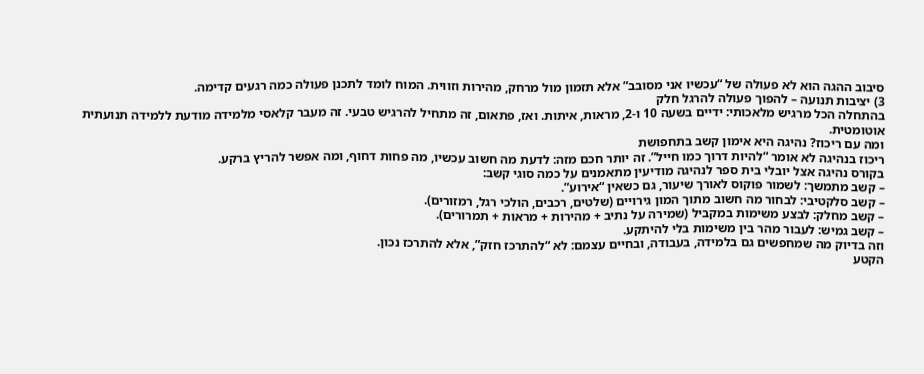סיבוב ההגה הוא לא פעולה של “עכשיו אני מסובב” אלא תזמון מול מרחק, מהירות וזווית. המוח לומד לתכנן פעולה כמה רגעים קדימה.
3) יציבות תנועה – להפוך פעולה להרגל חלק
בהתחלה הכל מרגיש מלאכותי: ידיים בשעה 10 ו-2, מראות, איתות. ואז, פתאום, זה מתחיל להרגיש טבעי. זה מעבר קלאסי מלמידה מודעת ללמידה תנועתית אוטומטית.
ומה עם ריכוז? נהיגה היא אימון קשב בתחפושת
ריכוז בנהיגה לא אומר “להיות דרוך כמו חייל”. זה יותר חכם מזה: לדעת מה חשוב עכשיו, מה פחות דחוף, ומה אפשר להריץ ברקע.
בקורס נהיגה אצל יובלי בית ספר לנהיגה מודיעין מתאמנים על כמה סוגי קשב:
– קשב מתמשך: לשמור פוקוס לאורך שיעור, גם כשאין “אירוע”.
– קשב סלקטיבי: לבחור מה חשוב מתוך המון גירויים (שלטים, רכבים, הולכי רגל, רמזורים).
– קשב מחלק: לבצע משימות במקביל (שמירה על נתיב + מהירות + מראות + תמרורים).
– קשב גמיש: לעבור מהר בין משימות בלי להיתקע.
וזה בדיוק מה שמחפשים גם בלמידה, בעבודה, ובחיים עצמם: לא “להתרכז חזק”, אלא להתרכז נכון.
הקטע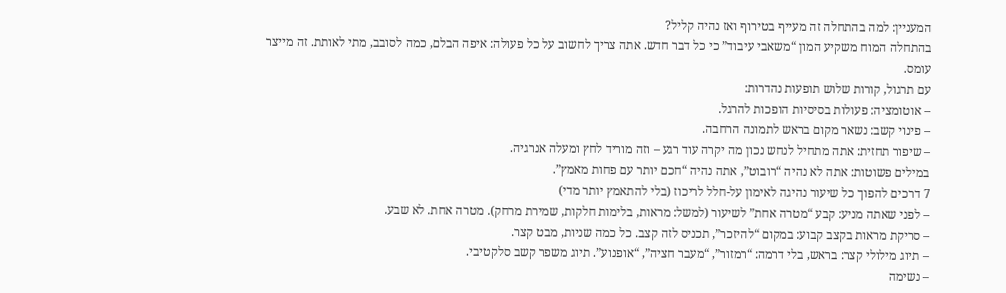המעניין: למה בהתחלה זה מעייף בטירוף ואז נהיה קליל?
בהתחלה המוח משקיע המון “משאבי עיבוד” כי כל דבר חדש. אתה צריך לחשוב על כל פעולה: איפה הבלם, כמה לסובב, מתי לאותת. זה מייצר עומס.
עם תרגול, קורות שלוש תופעות נהדרות:
– אוטומציה: פעולות בסיסיות הופכות להרגל.
– פינוי קשב: נשאר מקום בראש לתמונה הרחבה.
– שיפור תחזית: אתה מתחיל לנחש נכון מה יקרה עוד רגע – וזה מוריד לחץ ומעלה אנרגיה.
במילים פשוטות: אתה לא נהיה “רובוט”, אתה נהיה “חכם יותר עם פחות מאמץ”.
7 דרכים להפוך כל שיעור נהיגה לאימון על-חלל לריכוז (בלי להתאמץ יותר מדי)
– לפני שאתה מניע: קבע “מטרה אחת” לשיעור (למשל: מראות, בלימות חלקות, שמירת מרחק). מטרה אחת. לא שבע.
– סריקת מראות בקצב קבוע: במקום “להיזכר”, תכניס לזה קצב. כל כמה שניות, מבט קצר.
– תיוג מילולי קצר: בראש, בלי דרמה: “רמזור”, “מעבר חציה”, “אופנוע”. תיוג משפר קשב סלקטיבי.
– נשימה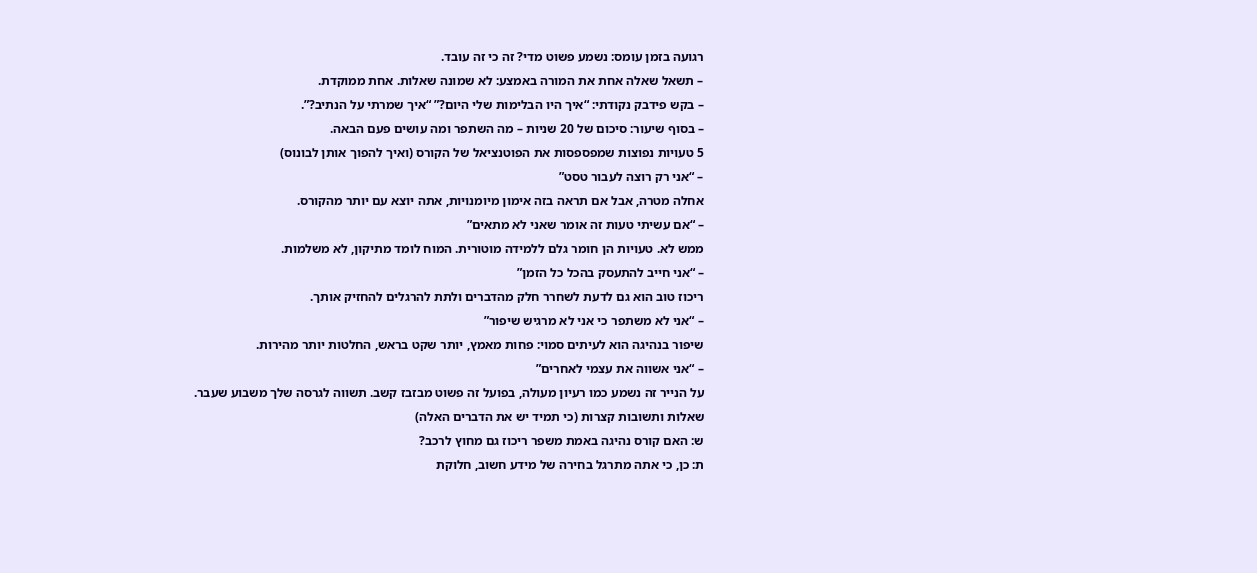רגועה בזמן עומס: נשמע פשוט מדי? זה כי זה עובד.
– תשאל שאלה אחת את המורה באמצע: לא שמונה שאלות. אחת ממוקדת.
– בקש פידבק נקודתי: “איך היו הבלימות שלי היום?” “איך שמרתי על הנתיב?”.
– בסוף שיעור: סיכום של 20 שניות – מה השתפר ומה עושים פעם הבאה.
5 טעויות נפוצות שמפספסות את הפוטנציאל של הקורס (ואיך להפוך אותן לבונוס)
– “אני רק רוצה לעבור טסט”
אחלה מטרה, אבל אם תראה בזה אימון מיומנויות, אתה יוצא עם יותר מהקורס.
– “אם עשיתי טעות זה אומר שאני לא מתאים”
ממש לא. טעויות הן חומר גלם ללמידה מוטורית. המוח לומד מתיקון, לא משלמות.
– “אני חייב להתעסק בהכל כל הזמן”
ריכוז טוב הוא גם לדעת לשחרר חלק מהדברים ולתת להרגלים להחזיק אותך.
– “אני לא משתפר כי אני לא מרגיש שיפור”
שיפור בנהיגה הוא לעיתים סמוי: פחות מאמץ, יותר שקט בראש, החלטות יותר מהירות.
– “אני אשווה את עצמי לאחרים”
על הנייר זה נשמע כמו רעיון מעולה, בפועל זה פשוט מבזבז קשב. תשווה לגרסה שלך משבוע שעבר.
שאלות ותשובות קצרות (כי תמיד יש את הדברים האלה)
ש: האם קורס נהיגה באמת משפר ריכוז גם מחוץ לרכב?
ת: כן, כי אתה מתרגל בחירה של מידע חשוב, חלוקת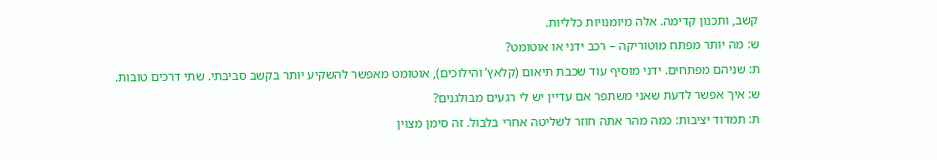קשב, ותכנון קדימה. אלה מיומנויות כלליות.
ש: מה יותר מפתח מוטוריקה – רכב ידני או אוטומט?
ת: שניהם מפתחים. ידני מוסיף עוד שכבת תיאום (קלאץ’ והילוכים), אוטומט מאפשר להשקיע יותר בקשב סביבתי. שתי דרכים טובות.
ש: איך אפשר לדעת שאני משתפר אם עדיין יש לי רגעים מבולגנים?
ת: תמדוד יציבות: כמה מהר אתה חוזר לשליטה אחרי בלבול. זה סימן מצוין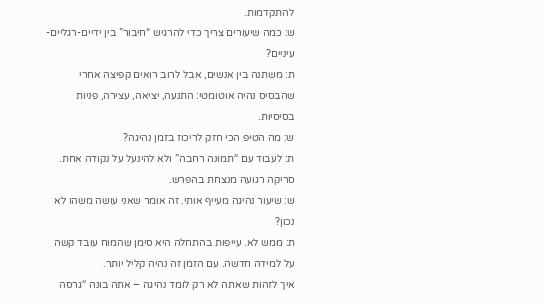להתקדמות.
ש: כמה שיעורים צריך כדי להרגיש “חיבור” בין ידיים-רגליים-עיניים?
ת: משתנה בין אנשים, אבל לרוב רואים קפיצה אחרי שהבסיס נהיה אוטומטי: התנעה, יציאה, עצירה, פניות בסיסיות.
ש: מה הטיפ הכי חזק לריכוז בזמן נהיגה?
ת: לעבוד עם “תמונה רחבה” ולא להינעל על נקודה אחת. סריקה רגועה מנצחת בהפרש.
ש: שיעור נהיגה מעייף אותי. זה אומר שאני עושה משהו לא נכון?
ת: ממש לא. עייפות בהתחלה היא סימן שהמוח עובד קשה על למידה חדשה. עם הזמן זה נהיה קליל יותר.
איך לזהות שאתה לא רק לומד נהיגה – אתה בונה “גרסה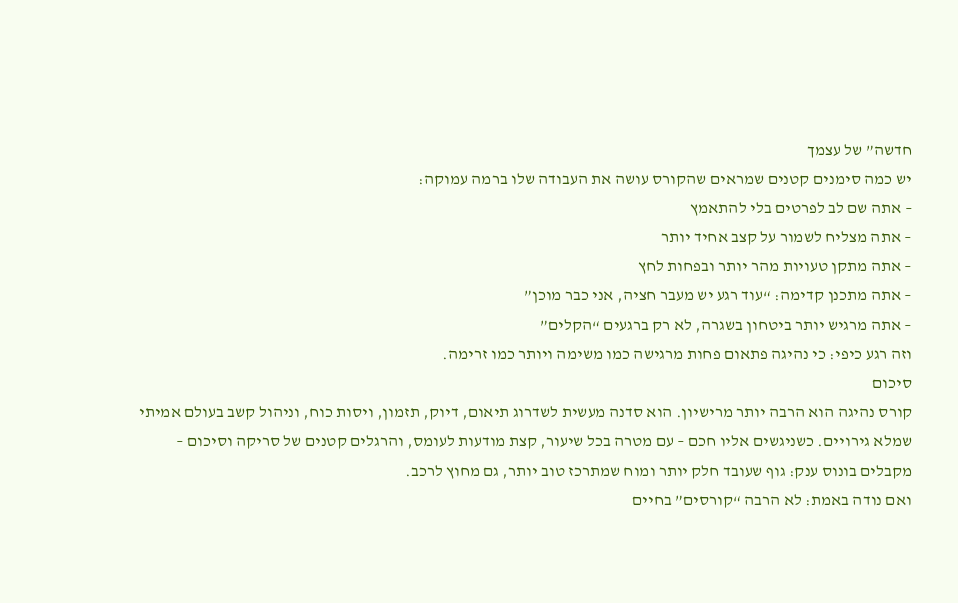חדשה” של עצמך
יש כמה סימנים קטנים שמראים שהקורס עושה את העבודה שלו ברמה עמוקה:
– אתה שם לב לפרטים בלי להתאמץ
– אתה מצליח לשמור על קצב אחיד יותר
– אתה מתקן טעויות מהר יותר ובפחות לחץ
– אתה מתכנן קדימה: “עוד רגע יש מעבר חציה, אני כבר מוכן”
– אתה מרגיש יותר ביטחון בשגרה, לא רק ברגעים “הקלים”
וזה רגע כיפי: כי נהיגה פתאום פחות מרגישה כמו משימה ויותר כמו זרימה.
סיכום
קורס נהיגה הוא הרבה יותר מרישיון. הוא סדנה מעשית לשדרוג תיאום, דיוק, תזמון, ויסות כוח, וניהול קשב בעולם אמיתי שמלא גירויים. כשניגשים אליו חכם – עם מטרה בכל שיעור, קצת מודעות לעומס, והרגלים קטנים של סריקה וסיכום – מקבלים בונוס ענק: גוף שעובד חלק יותר ומוח שמתרכז טוב יותר, גם מחוץ לרכב.
ואם נודה באמת: לא הרבה “קורסים” בחיים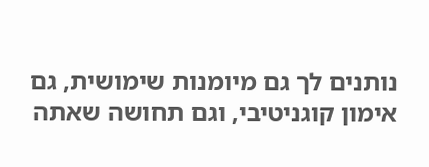נותנים לך גם מיומנות שימושית, גם אימון קוגניטיבי, וגם תחושה שאתה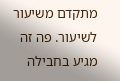מתקדם משיעור לשיעור. פה זה מגיע בחבילה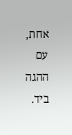אחת, עם ההגה ביד.